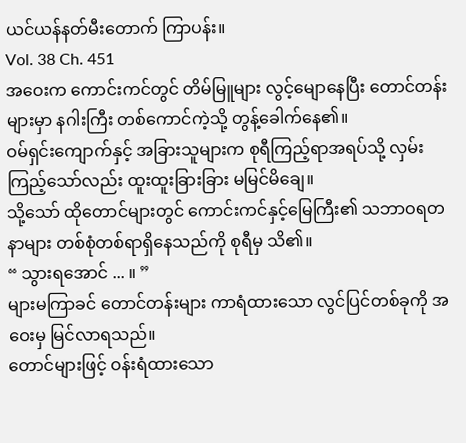ယင်ယန်နတ်မီးတောက် ကြာပန်း။
Vol. 38 Ch. 451
အဝေးက ကောင်းကင်တွင် တိမ်မြူများ လွင့်မျောနေပြီး တောင်တန်းများမှာ နဂါးကြီး တစ်ကောင်ကဲ့သို့ တွန့်ခေါက်နေ၏။
ဝမ်ရှင်းကျောက်နှင့် အခြားသူများက စုရီကြည့်ရာအရပ်သို့ လှမ်းကြည့်သော်လည်း ထူးထူးခြားခြား မမြင်မိချေ။
သို့သော် ထိုတောင်များတွင် ကောင်းကင်နှင့်မြေကြီး၏ သဘာဝရတနာများ တစ်စုံတစ်ရာရှိနေသည်ကို စုရီမှ သိ၏။
“ သွားရအောင် ... ။ ”
များမကြာခင် တောင်တန်းများ ကာရံထားသော လွင်ပြင်တစ်ခုကို အဝေးမှ မြင်လာရသည်။
တောင်များဖြင့် ဝန်းရံထားသော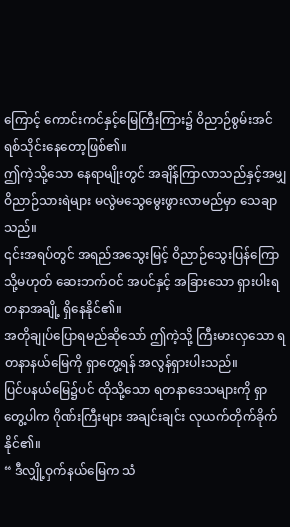ကြောင့် ကောင်းကင်နှင့်မြေကြီးကြား၌ ဝိညာဉ်စွမ်းအင် ရစ်သိုင်းနေတော့ဖြစ်၏။
ဤကဲ့သို့သော နေရာမျိုးတွင် အချိန်ကြာလာသည်နှင့်အမျှ ဝိညာဉ်သားရဲများ မလွဲမသွေမွေးဖွားလာမည်မှာ သေချာသည်။
၎င်းအရပ်တွင် အရည်အသွေးမြင့် ဝိညာဉ်သွေးပြန်ကြောသို့မဟုတ် ဆေးဘက်ဝင် အပင်နှင့် အခြားသော ရှားပါးရတနာအချို့ ရှိနေနိုင်၏။
အတိုချုပ်ပြောရမည်ဆိုသော် ဤကဲ့သို့ ကြီးမားလှသော ရတနာနယ်မြေကို ရှာတွေ့ရန် အလွန်ရှားပါးသည်။
ပြင်ပနယ်မြေ၌ပင် ထိုသို့သော ရတနာဒေသများကို ရှာတွေ့ပါက ဂိုဏ်းကြီးများ အချင်းချင်း လုယက်တိုက်ခိုက်နိုင်၏။
“ ဒီလျှို့ဝှက်နယ်မြေက သံ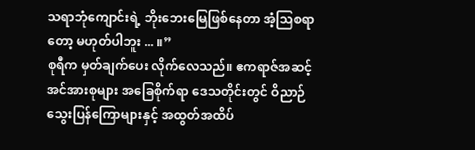သရာဘုံကျောင်းရဲ့ ဘိုးဘေးမြေဖြစ်နေတာ အံ့သြစရာတော့ မဟုတ်ပါဘူး ... ။”
စုရီက မှတ်ချက်ပေး လိုက်လေသည်။ ဧကရာဇ်အဆင့် အင်အားစုများ အခြေစိုက်ရာ ဒေသတိုင်းတွင် ဝိညာဉ်သွေးပြန်ကြောများနှင့် အထွတ်အထိပ်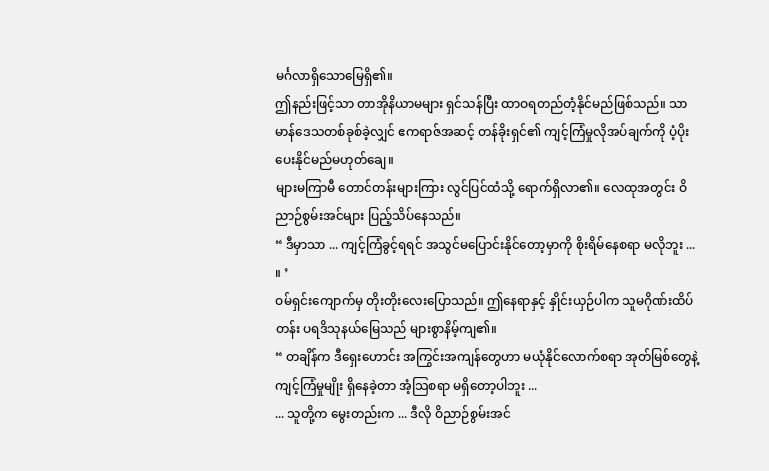မင်္ဂလာရှိသောမြေရှိ၏။
ဤနည်းဖြင့်သာ တာအိုနိယာမများ ရှင်သန်ပြီး ထာဝရတည်တံ့နိုင်မည်ဖြစ်သည်။ သာမာန်ဒေသတစ်ခုစ်ခဲ့လျှင် ဧကရာဇ်အဆင့် တန်ခိုးရှင်၏ ကျင့်ကြံမှုလိုအပ်ချက်ကို ပံ့ပိုးပေးနိုင်မည်မဟုတ်ချေ။
များမကြာမီ တောင်တန်းများကြား လွင်ပြင်ထံသို့ ရောက်ရှိလာ၏။ လေထုအတွင်း ဝိညာဉ်စွမ်းအင်များ ပြည့်သိပ်နေသည်။
“ ဒီမှာသာ ... ကျင့်ကြံခွင့်ရရင် အသွင်မပြောင်းနိုင်တော့မှာကို စိုးရိမ်နေစရာ မလိုဘူး ... ။ ’
ဝမ်ရှင်းကျောက်မှ တိုးတိုးလေးပြောသည်။ ဤနေရာနှင့် နှိုင်းယှဉ်ပါက သူမဂိုဏ်းထိပ်တန်း ပရဒိသုနယ်မြေသည် များစွာနိမ့်ကျ၏။
“ တချိန်က ဒီရှေးဟောင်း အကြွင်းအကျန်တွေဟာ မယုံနိုင်လောက်စရာ အုတ်မြစ်တွေနဲ့ ကျင့်ကြံမှုမျိုး ရှိနေခဲ့တာ အံ့သြစရာ မရှိတော့ပါဘူး ...
... သူတို့က မွေးတည်းက ... ဒီလို ဝိညာဉ်စွမ်းအင်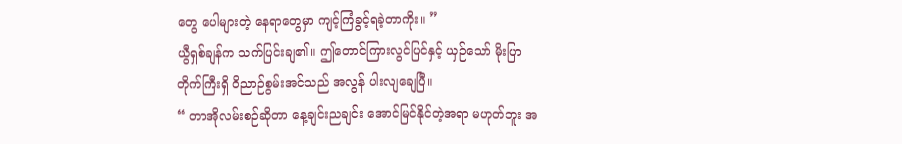တွေ ပေါများတဲ့ နေရာတွေမှာ ကျင့်ကြံခွင့်ရခဲ့တာကိုး။ ”
ယွီရှစ်ချန်က သက်ပြင်းချ၏။ ဤတောင်ကြားလွင်ပြင်နှင့် ယှဉ်သော် မိုးပြာ တိုက်ကြီးရှိ ဝိညာဉ်စွမ်းအင်သည် အလွန် ပါးလျချေပြီ။
“ တာအိုလမ်းစဉ်ဆိုတာ နေ့ချင်းညချင်း အောင်မြင်နိုင်တဲ့အရာ မဟုတ်ဘူး အ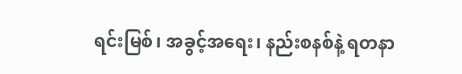ရင်းမြစ်၊ အခွင့်အရေး၊ နည်းစနစ်နဲ့ ရတနာ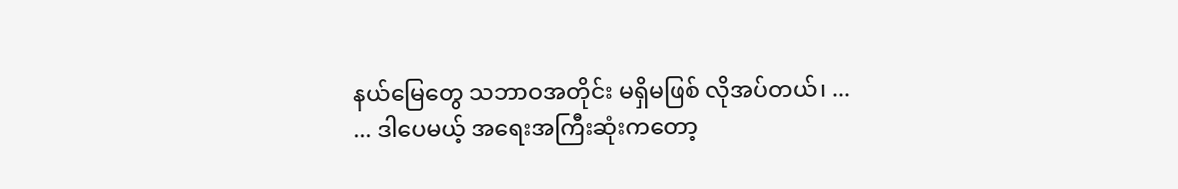နယ်မြေတွေ သဘာဝအတိုင်း မရှိမဖြစ် လိုအပ်တယ်၊ ...
... ဒါပေမယ့် အရေးအကြီးဆုံးကတော့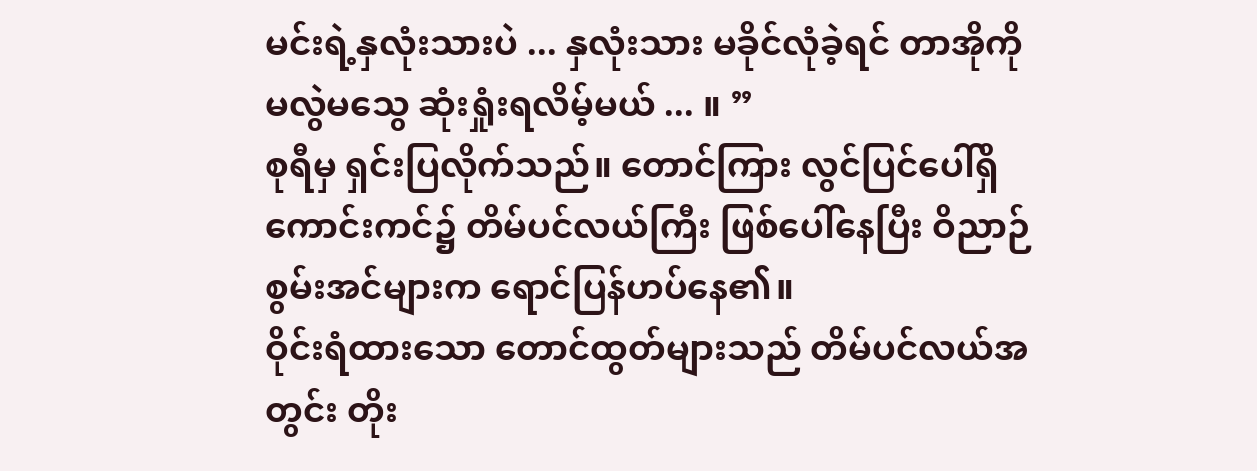မင်းရဲ့နှလုံးသားပဲ ... နှလုံးသား မခိုင်လုံခဲ့ရင် တာအိုကို မလွဲမသွေ ဆုံးရှုံးရလိမ့်မယ် ... ။ ”
စုရီမှ ရှင်းပြလိုက်သည်။ တောင်ကြား လွင်ပြင်ပေါ်ရှိ ကောင်းကင်၌ တိမ်ပင်လယ်ကြီး ဖြစ်ပေါ်နေပြီး ဝိညာဉ်စွမ်းအင်များက ရောင်ပြန်ဟပ်နေ၏။
ဝိုင်းရံထားသော တောင်ထွတ်များသည် တိမ်ပင်လယ်အတွင်း တိုး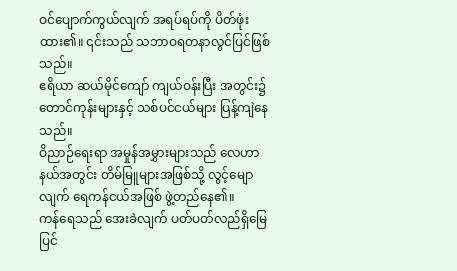ဝင်ပျောက်ကွယ်လျက် အရပ်ရပ်ကို ပိတ်ဖုံးထား၏။ ၎င်းသည် သဘာဝရတနာလွင်ပြင်ဖြစ်သည်။
ဧရိယာ ဆယ်မိုင်ကျော် ကျယ်ဝန်းပြီး အတွင်း၌ တောင်ကုန်းများနှင့် သစ်ပင်ငယ်များ ပြန့်ကျဲနေသည်။
ဝိညာဉ်ရေးရာ အမှုန်အမွှားများသည် လေဟာနယ်အတွင်း တိမ်မြူများအဖြစ်သို့ လွင့်မျောလျက် ရေကန်ငယ်အဖြစ် ဖွဲ့တည်နေ၏။
ကန်ရေသည် အေးခဲလျက် ပတ်ပတ်လည်ရှိမြေပြင်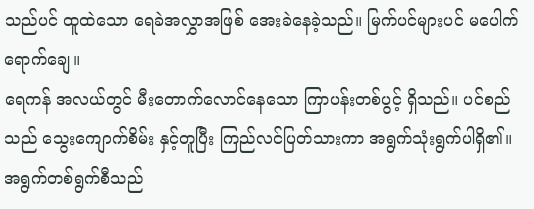သည်ပင် ထူထဲသော ရေခဲအလွှာအဖြစ် အေးခဲနေခဲ့သည်။ မြက်ပင်များပင် မပေါက်ရောက်ချေ။
ရေကန် အလယ်တွင် မီးတောက်လောင်နေသော ကြာပန်းတစ်ပွင့် ရှိသည်။ ပင်စည်သည် သွေးကျောက်စိမ်း နှင့်တူပြီး ကြည်လင်ပြတ်သားကာ အရွက်သုံးရွက်ပါရှိ၏။
အရွက်တစ်ရွက်စီသည်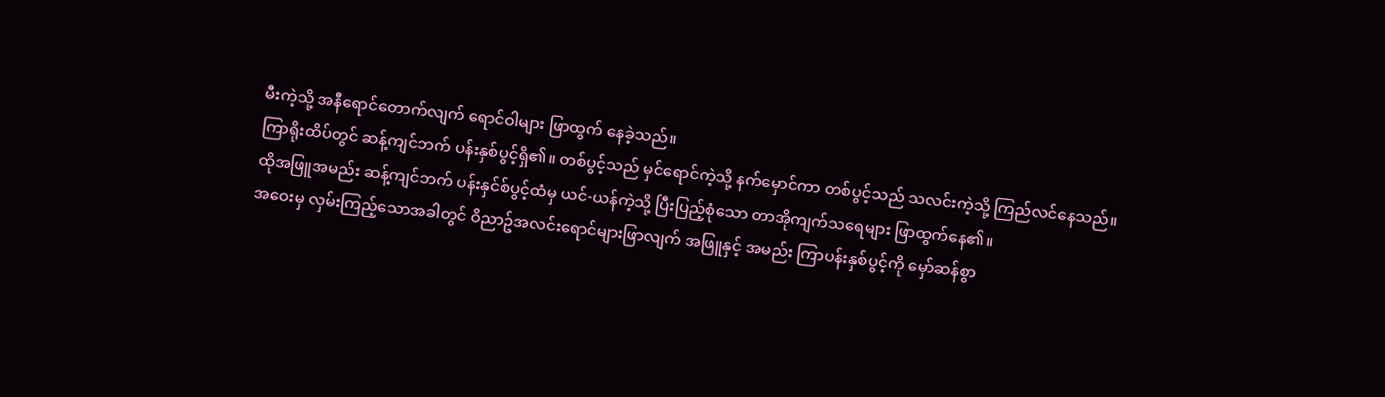မီးကဲ့သို့ အနီရောင်တောက်လျက် ရောင်ဝါများ ဖြာထွက် နေခဲ့သည်။
ကြာရိုးထိပ်တွင် ဆန့်ကျင်ဘက် ပန်းနှစ်ပွင့်ရှိ၏။ တစ်ပွင့်သည် မှင်ရောင်ကဲ့သို့ နက်မှောင်ကာ တစ်ပွင့်သည် သလင်းကဲ့သို့ ကြည်လင်နေသည်။
ထိုအဖြူအမည်း ဆန့်ကျင်ဘက် ပန်းနှင်စ်ပွင့်ထံမှ ယင်-ယန်ကဲ့သို့ ပြီးပြည့်စုံသော တာအိုကျက်သရေများ ဖြာထွက်နေ၏။
အဝေးမှ လှမ်းကြည့်သောအခါတွင် ဝိညာဥ်အလင်းရောင်များဖြာလျက် အဖြူနှင့် အမည်း ကြာပန်းနှစ်ပွင့်ကို မှော်ဆန်စွာ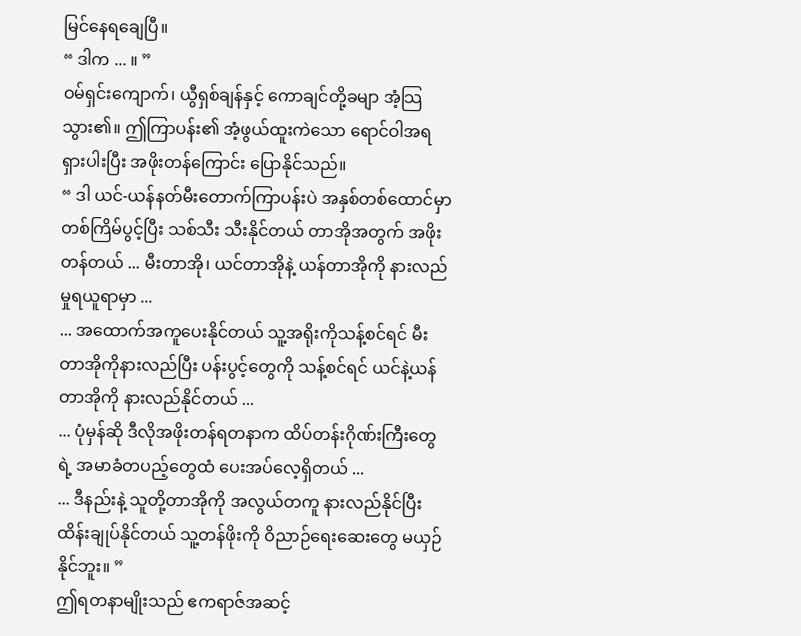မြင်နေရချေပြီ။
“ ဒါက ... ။ ”
ဝမ်ရှင်းကျောက်၊ ယွီရှစ်ချန်နှင့် ကောချင်တို့ခမျာ အံ့သြသွား၏။ ဤကြာပန်း၏ အံ့ဖွယ်ထူးကဲသော ရောင်ဝါအရ ရှားပါးပြီး အဖိုးတန်ကြောင်း ပြောနိုင်သည်။
“ ဒါ ယင်-ယန်နတ်မီးတောက်ကြာပန်းပဲ အနှစ်တစ်ထောင်မှာ တစ်ကြိမ်ပွင့်ပြီး သစ်သီး သီးနိုင်တယ် တာအိုအတွက် အဖိုးတန်တယ် ... မီးတာအို၊ ယင်တာအိုနဲ့ ယန်တာအိုကို နားလည်မှုရယူရာမှာ ...
... အထောက်အကူပေးနိုင်တယ် သူ့အရိုးကိုသန့်စင်ရင် မီးတာအိုကိုနားလည်ပြီး ပန်းပွင့်တွေကို သန့်စင်ရင် ယင်နဲ့ယန်တာအိုကို နားလည်နိုင်တယ် ...
... ပုံမှန်ဆို ဒီလိုအဖိုးတန်ရတနာက ထိပ်တန်းဂိုဏ်းကြီးတွေရဲ့ အမာခံတပည့်တွေထံ ပေးအပ်လေ့ရှိတယ် ...
... ဒီနည်းနဲ့ သူတို့တာအိုကို အလွယ်တကူ နားလည်နိုင်ပြီး ထိန်းချုပ်နိုင်တယ် သူ့တန်ဖိုးကို ဝိညာဉ်ရေးဆေးတွေ မယှဉ်နိုင်ဘူး။ ”
ဤရတနာမျိုးသည် ဧကရာဇ်အဆင့်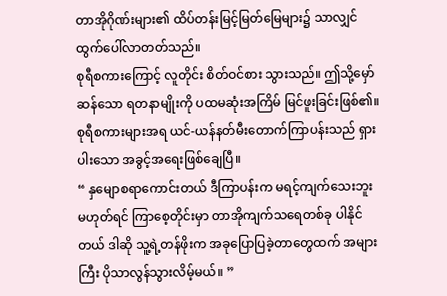တာအိုဂိုဏ်းများ၏ ထိပ်တန်းမြင့်မြတ်မြေများ၌ သာလျှင် ထွက်ပေါ်လာတတ်သည်။
စုရီစကားကြောင့် လူတိုင်း စိတ်ဝင်စား သွားသည်။ ဤသို့မှော်ဆန်သော ရတနာမျိုးကို ပထမဆုံးအကြိမ် မြင်ဖူးခြင်းဖြစ်၏။
စုရီစကားများအရ ယင်-ယန်နတ်မီးတောက်ကြာပန်းသည် ရှားပါးသော အခွင့်အရေးဖြစ်ချေပြီ။
“ နှမျောစရာကောင်းတယ် ဒီကြာပန်းက မရင့်ကျက်သေးဘူး မဟုတ်ရင် ကြာစေ့တိုင်းမှာ တာအိုကျက်သရေတစ်ခု ပါနိုင်တယ် ဒါဆို သူ့ရဲ့တန်ဖိုးက အခုပြောပြခဲ့တာတွေထက် အများကြီး ပိုသာလွန်သွားလိမ့်မယ်။ ”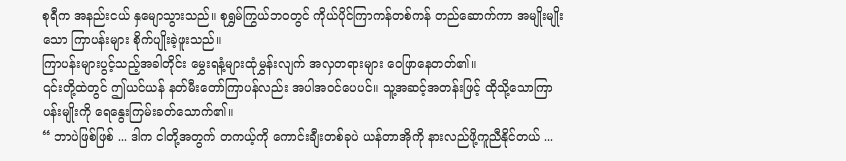စုရီက အနည်းငယ် နှမျောသွားသည်။ စုရွှမ်ကြွယ်ဘဝတွင် ကိုယ်ပိုင်ကြာကန်တစ်ကန် တည်ဆောက်ကာ အမျိုးမျိုးသော ကြာပန်းများ စိုက်ပျိုးခဲ့ဖူးသည်။
ကြာပန်းများပွင့်သည့်အခါတိုင်း မွှေးရနံ့များထုံမွှန်းလျက် အလှတရားများ ဝေဖြာနေတတ်၏။
၎င်းတို့ထဲတွင် ဤယင်ယန် နတ်မီးတော်ကြာပန်လည်း အပါအဝင်ပေပင်။ သူ့အဆင့်အတန်းဖြင့် ထိုသို့သောကြာပန်းမျိုးကို ရေနွေးကြမ်းခတ်သောက်၏။
“ ဘာပဲဖြစ်ဖြစ် ... ဒါက ငါတို့အတွက် တကယ့်ကို ကောင်းချီးတစ်ခုပဲ ယန်တာအိုကို နားလည်ဖို့ကူညီနိုင်တယ် ...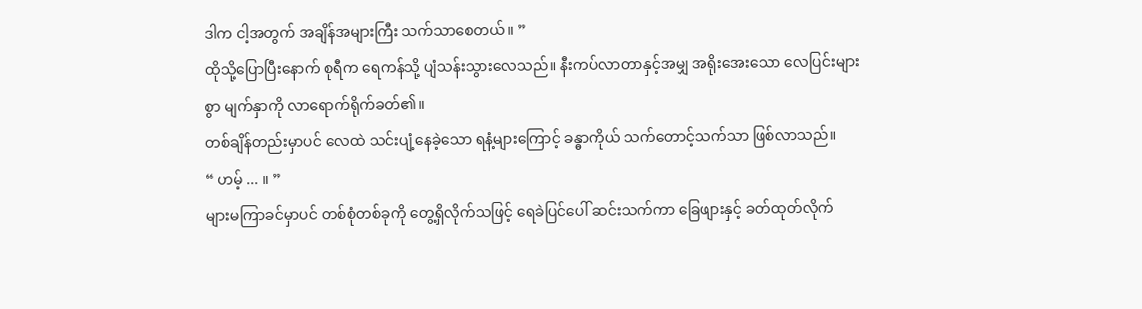ဒါက ငါ့အတွက် အချိန်အများကြီး သက်သာစေတယ်။ ”
ထိုသို့ပြောပြီးနောက် စုရီက ရေကန်သို့ ပျံသန်းသွားလေသည်။ နီးကပ်လာတာနှင့်အမျှ အရိုးအေးသော လေပြင်းများစွာ မျက်နှာကို လာရောက်ရိုက်ခတ်၏။
တစ်ချိန်တည်းမှာပင် လေထဲ သင်းပျံ့နေခဲ့သော ရနံ့များကြောင့် ခန္ဓာကိုယ် သက်တောင့်သက်သာ ဖြစ်လာသည်။
“ ဟမ့် ... ။ ”
များမကြာခင်မှာပင် တစ်စုံတစ်ခုကို တွေ့ရှိလိုက်သဖြင့် ရေခဲပြင်ပေါ် ဆင်းသက်ကာ ခြေဖျားနှင့် ခတ်ထုတ်လိုက်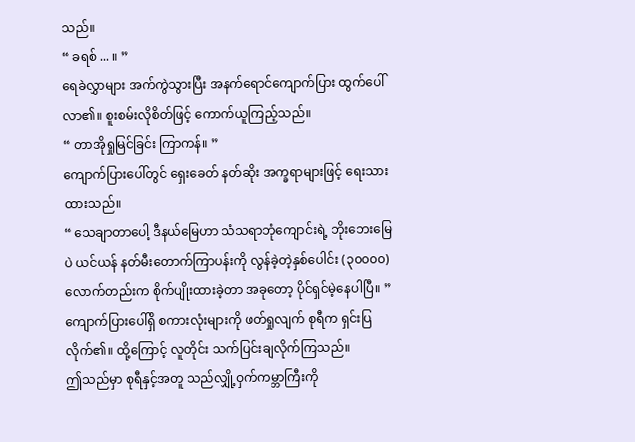သည်။
“ ခရစ် ... ။ ”
ရေခဲလွှာများ အက်ကွဲသွားပြီး အနက်ရောင်ကျောက်ပြား ထွက်ပေါ်လာ၏။ စူးစမ်းလိုစိတ်ဖြင့် ကောက်ယူကြည့်သည်။
“ တာအိုရှုမြင်ခြင်း ကြာကန်။ ”
ကျောက်ပြားပေါ်တွင် ရှေးခေတ် နတ်ဆိုး အက္ခရာများဖြင့် ရေးသားထားသည်။
“ သေချာတာပေါ့ ဒီနယ်မြေဟာ သံသရာဘုံကျောင်းရဲ့ ဘိုးဘေးမြေပဲ ယင်ယန် နတ်မီးတောက်ကြာပန်းကို လွန်ခဲ့တဲ့နှစ်ပေါင်း (၃၀၀၀၀) လောက်တည်းက စိုက်ပျိုးထားခဲ့တာ အခုတော့ ပိုင်ရှင်မဲ့နေပါပြီ။ ”
ကျောက်ပြားပေါ်ရှိ စကားလုံးများကို ဖတ်ရှုလျက် စုရီက ရှင်းပြလိုက်၏။ ထို့ကြောင့် လူတိုင်း သက်ပြင်းချလိုက်ကြသည်။
ဤသည်မှာ စုရီနှင့်အတူ သည်လျှို့ဝှက်ကမ္ဘာကြီးကို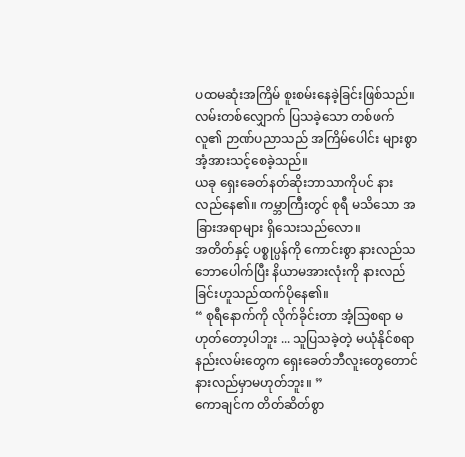ပထမဆုံးအကြိမ် စူးစမ်းနေခဲ့ခြင်းဖြစ်သည်။
လမ်းတစ်လျှောက် ပြသခဲ့သော တစ်ဖက်လူ၏ ဉာဏ်ပညာသည် အကြိမ်ပေါင်း များစွာ အံ့အားသင့်စေခဲ့သည်။
ယခု ရှေးခေတ်နတ်ဆိုးဘာသာကိုပင် နားလည်နေ၏။ ကမ္ဘာကြီးတွင် စုရီ မသိသော အခြားအရာများ ရှိသေးသည်လော။
အတိတ်နှင့် ပစ္စုပ္ပန်ကို ကောင်းစွာ နားလည်သဘောပေါက်ပြီး နိယာမအားလုံးကို နားလည်ခြင်းဟူသည်ထက်ပိုနေ၏။
“ စုရီနောက်ကို လိုက်ခိုင်းတာ အံ့သြစရာ မဟုတ်တော့ပါဘူး ... သူပြသခဲ့တဲ့ မယုံနိုင်စရာ နည်းလမ်းတွေက ရှေးခေတ်ဘီလူးတွေတောင် နားလည်မှာမဟုတ်ဘူး။ ”
ကောချင်က တိတ်ဆိတ်စွာ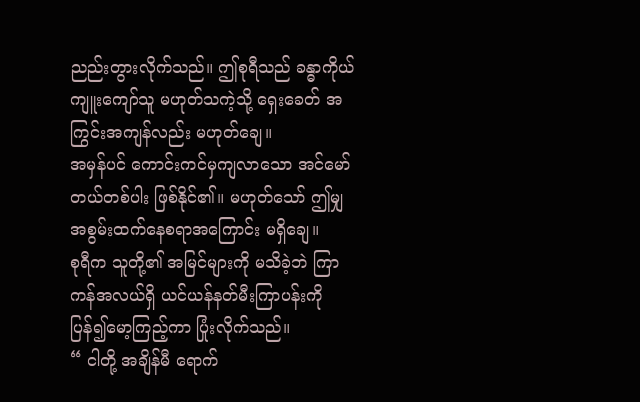ညည်းတွားလိုက်သည်။ ဤစုရီသည် ခန္ဓာကိုယ် ကျူးကျော်သူ မဟုတ်သကဲ့သို့ ရှေးခေတ် အကြွင်းအကျန်လည်း မဟုတ်ချေ။
အမှန်ပင် ကောင်းကင်မှကျလာသော အင်မော်တယ်တစ်ပါး ဖြစ်နိုင်၏။ မဟုတ်သော် ဤမျှအစွမ်းထက်နေစရာအကြောင်း မရှိချေ။
စုရီက သူတို့၏ အမြင်များကို မသိခဲ့ဘဲ ကြာကန်အလယ်ရှိ ယင်ယန်နတ်မီးကြာပန်းကို ပြန်၍မော့ကြည့်ကာ ပြုံးလိုက်သည်။
“ ငါတို့ အချိန်မီ ရောက်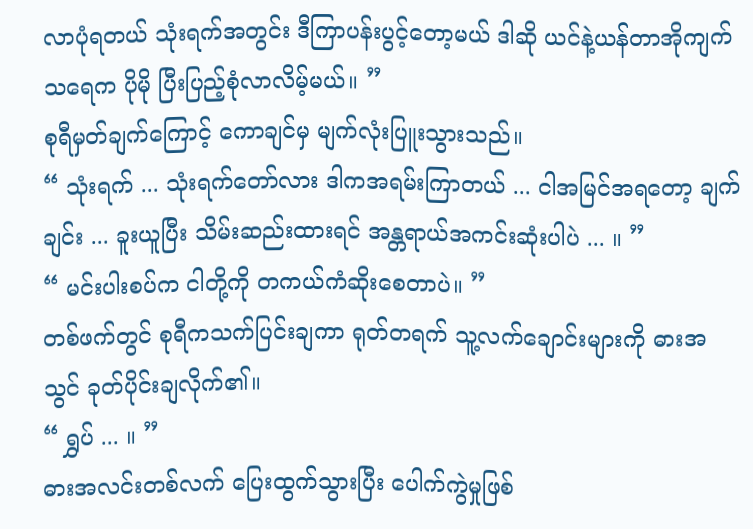လာပုံရတယ် သုံးရက်အတွင်း ဒီကြာပန်းပွင့်တော့မယ် ဒါဆို ယင်နဲ့ယန်တာအိုကျက်သရေက ပိုမို ပြီးပြည့်စုံလာလိမ့်မယ်။ ”
စုရီမှတ်ချက်ကြောင့် ကောချင်မှ မျက်လုံးပြူးသွားသည်။
“ သုံးရက် ... သုံးရက်တော်လား ဒါကအရမ်းကြာတယ် ... ငါအမြင်အရတော့ ချက်ချင်း ... ခူးယူပြီး သိမ်းဆည်းထားရင် အန္တရာယ်အကင်းဆုံးပါပဲ ... ။ ”
“ မင်းပါးစပ်က ငါတို့ကို တကယ်ကံဆိုးစေတာပဲ။ ”
တစ်ဖက်တွင် စုရီကသက်ပြင်းချကာ ရုတ်တရက် သူ့လက်ချောင်းများကို ဓားအသွင် ခုတ်ပိုင်းချလိုက်၏။
“ ရွှပ် ... ။ ”
ဓားအလင်းတစ်လက် ပြေးထွက်သွားပြီး ပေါက်ကွဲမှုဖြစ်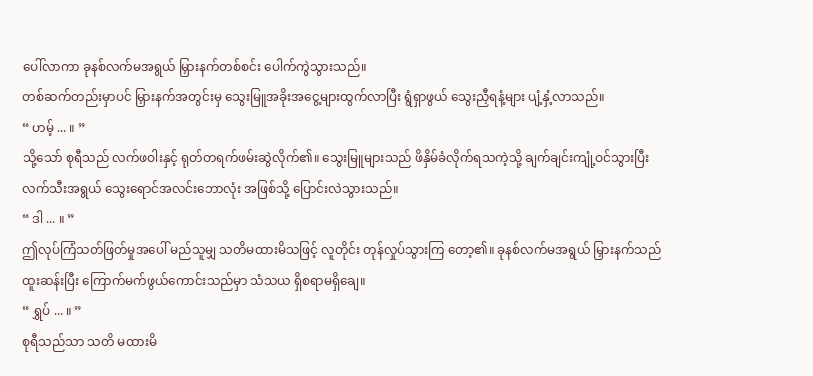ပေါ်လာကာ ခုနစ်လက်မအရွယ် မြှားနက်တစ်စင်း ပေါက်ကွဲသွားသည်။
တစ်ဆက်တည်းမှာပင် မြှားနက်အတွင်းမှ သွေးမြူအခိုးအငွေ့များထွက်လာပြီး ရွံရှာဖွယ် သွေးညှီရနံ့များ ပျံ့နှံ့လာသည်။
“ ဟမ့် ... ။ ”
သို့သော် စုရီသည် လက်ဖဝါးနှင့် ရုတ်တရက်ဖမ်းဆွဲလိုက်၏။ သွေးမြူများသည် ဖိနှိမ်ခံလိုက်ရသကဲ့သို့ ချက်ချင်းကျုံ့ဝင်သွားပြီး လက်သီးအရွယ် သွေးရောင်အလင်းဘောလုံး အဖြစ်သို့ ပြောင်းလဲသွားသည်။
“ ဒါ ... ။ ”
ဤလုပ်ကြံသတ်ဖြတ်မှုအပေါ် မည်သူမျှ သတိမထားမိသဖြင့် လူတိုင်း တုန်လှုပ်သွားကြ တော့၏။ ခုနစ်လက်မအရွယ် မြှားနက်သည် ထူးဆန်းပြီး ကြောက်မက်ဖွယ်ကောင်းသည်မှာ သံသယ ရှိစရာမရှိချေ။
“ ရွှပ် ... ။ ”
စုရီသည်သာ သတိ မထားမိ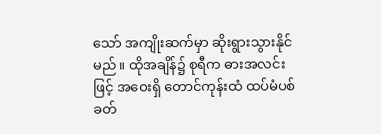သော် အကျိုးဆက်မှာ ဆိုးရွားသွားနိုင်မည်။ ထိုအချိန်၌ စုရီက ဓားအလင်းဖြင့် အဝေးရှိ တောင်ကုန်းထံ ထပ်မံပစ်ခတ်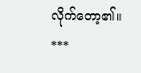လိုက်တော့၏။
***